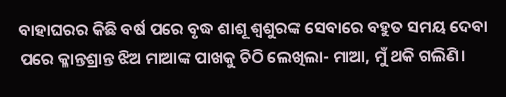ବାହାଘରର କିଛି ବର୍ଷ ପରେ ବୃଦ୍ଧ ଶାଶୂ ଶ୍ବଶୁରଙ୍କ ସେବାରେ ବହୁତ ସମୟ ଦେବା ପରେ କ୍ଳାନ୍ତଶ୍ରାନ୍ତ ଝିଅ ମାଆଙ୍କ ପାଖକୁ ଚିଠି ଲେଖିଲା- ମାଆ, ମୁଁ ଥକି ଗଲିଣି।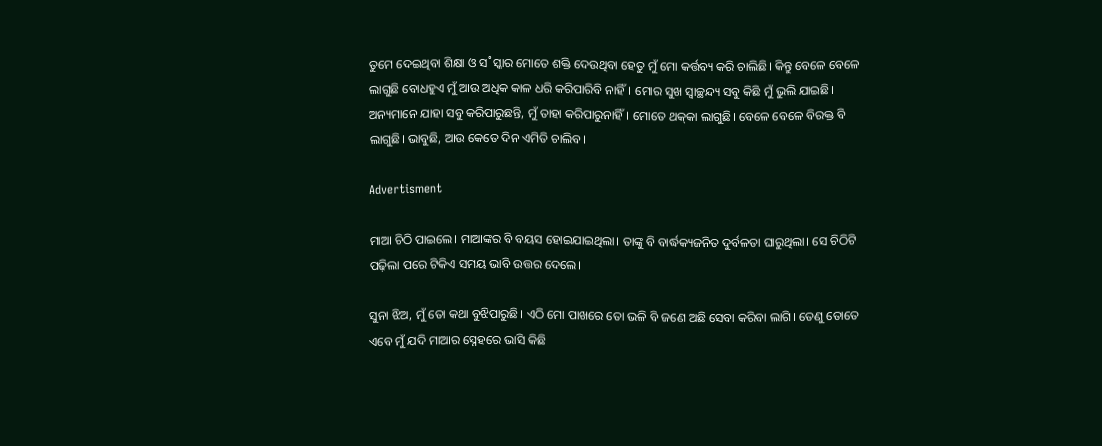ତୁମେ ଦେଇଥିବା ଶିକ୍ଷା ଓ ସ˚ସ୍କାର ମୋତେ ଶକ୍ତି ଦେଉଥିବା ହେତୁ ମୁଁ ମୋ କର୍ତ୍ତବ୍ୟ କରି ଚାଲିଛି। କିନ୍ତୁ ବେଳେ ବେଳେ ଲାଗୁଛି ବୋଧହୁଏ ମୁଁ ଆଉ ଅଧିକ କାଳ ଧରି କରିପାରିବି ନାହିଁ। ମୋର ସୁଖ ସ୍ବାଚ୍ଛନ୍ଦ୍ୟ ସବୁ କିଛି ମୁଁ ଭୁଲି ଯାଇଛି। ଅନ୍ୟମାନେ ଯାହା ସବୁ କରିପାରୁଛନ୍ତି, ମୁଁ ତାହା କରିପାରୁନାହିଁ। ମୋତେ ଥକ୍‌କା ଲାଗୁଛି। ବେଳେ ବେଳେ ବିରକ୍ତ ବି ଲାଗୁଛି। ଭାବୁଛି, ଆଉ କେତେ ଦିନ ଏମିତି ଚାଲିବ।

Advertisment

ମାଆ ଚିଠି ପାଇଲେ। ମାଆଙ୍କର ବି ବୟସ ହୋଇଯାଇଥିଲା। ତାଙ୍କୁ ବି ବାର୍ଦ୍ଧକ୍ୟଜନିତ ଦୁର୍ବଳତା ଘାରୁଥିଲା। ସେ ଚିଠିଟି ପଢ଼ିଲା ପରେ ଟିକିଏ ସମୟ ଭାବି ଉତ୍ତର ଦେଲେ।

ସୁନା ଝିଅ, ମୁଁ ତୋ କଥା ବୁଝିପାରୁଛି। ଏଠି ମୋ ପାଖରେ ତୋ ଭଳି ବି ଜଣେ ଅଛି ସେବା କରିବା ଲାଗି। ତେଣୁ ତୋତେ ଏବେ ମୁଁ ଯଦି ମାଆର ସ୍ନେହରେ ଭାସି କିଛି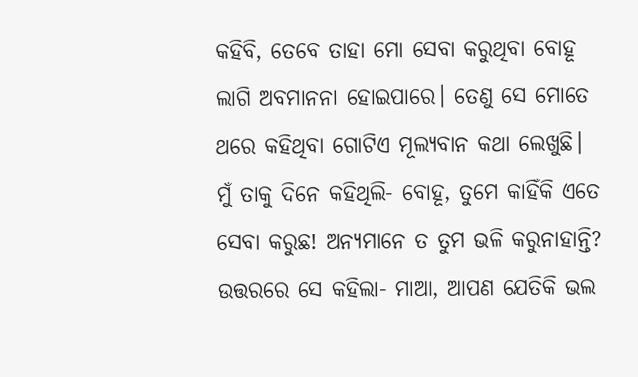କହିବି, ତେବେ ତାହା ମୋ ସେବା କରୁଥିବା ବୋହୂ ଲାଗି ଅବମାନନା ହୋଇପାରେ। ତେଣୁ ସେ ମୋତେ ଥରେ କହିଥିବା ଗୋଟିଏ ମୂଲ୍ୟବାନ କଥା ଲେଖୁଛି। ମୁଁ ତାକୁ ଦିନେ କହିଥିଲି- ବୋହୂ, ତୁମେ କାହିଁକି ଏତେ ସେବା କରୁଛ! ଅନ୍ୟମାନେ ତ ତୁମ ଭଳି କରୁନାହାନ୍ତି? ଉତ୍ତରରେ ସେ କହିଲା- ମାଆ, ଆପଣ ଯେତିକି ଭଲ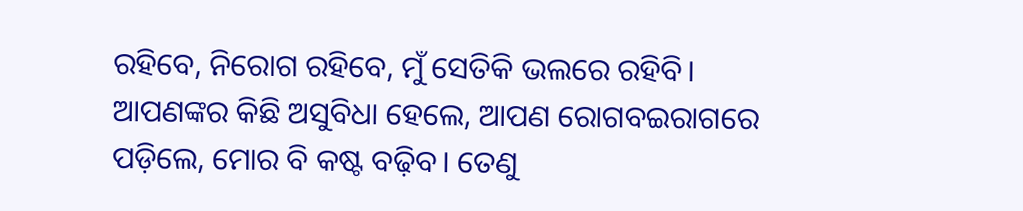ରହିବେ, ନିରୋଗ ରହିବେ, ମୁଁ ସେତିକି ଭଲରେ ରହିବି। ଆପଣଙ୍କର କିଛି ଅସୁବିଧା ହେଲେ, ଆପଣ ରୋଗବଇରାଗରେ ପଡ଼ିଲେ, ମୋର ବି କଷ୍ଟ ବଢ଼ିବ। ତେଣୁ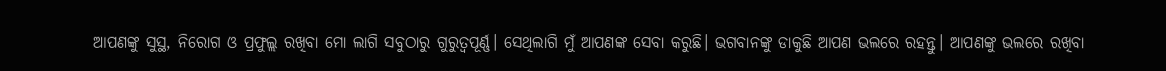ଆପଣଙ୍କୁ ସୁସ୍ଥ, ନିରୋଗ ଓ ପ୍ରଫୁଲ୍ଲ ରଖିବା ମୋ ଲାଗି ସବୁଠାରୁ ଗୁରୁତ୍ବପୂର୍ଣ୍ଣ। ସେଥିଲାଗି ମୁଁ ଆପଣଙ୍କ ସେବା କରୁଛି। ଭଗବାନଙ୍କୁ ଡାକୁଛି ଆପଣ ଭଲରେ ରହନ୍ତୁ। ଆପଣଙ୍କୁ ଭଲରେ ରଖିବା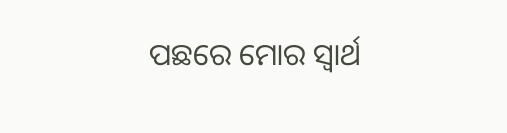ପଛରେ ମୋର ସ୍ବାର୍ଥ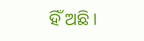ହିଁ ଅଛି।